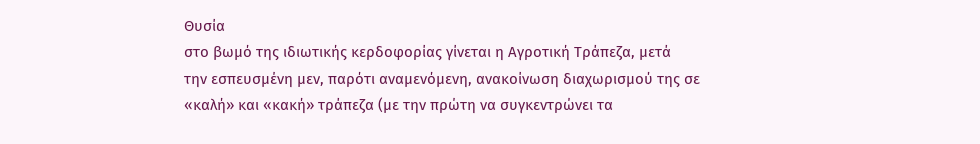Θυσία
στο βωμό της ιδιωτικής κερδοφορίας γίνεται η Αγροτική Τράπεζα, μετά
την εσπευσμένη μεν, παρότι αναμενόμενη, ανακοίνωση διαχωρισμού της σε
«καλή» και «κακή» τράπεζα (με την πρώτη να συγκεντρώνει τα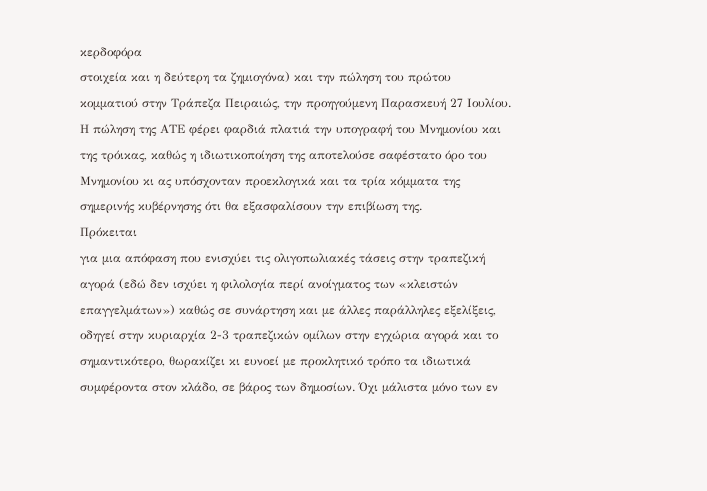κερδοφόρα
στοιχεία και η δεύτερη τα ζημιογόνα) και την πώληση του πρώτου
κομματιού στην Τράπεζα Πειραιώς, την προηγούμενη Παρασκευή 27 Ιουλίου.
Η πώληση της ΑΤΕ φέρει φαρδιά πλατιά την υπογραφή του Μνημονίου και
της τρόικας, καθώς η ιδιωτικοποίηση της αποτελούσε σαφέστατο όρο του
Μνημονίου κι ας υπόσχονταν προεκλογικά και τα τρία κόμματα της
σημερινής κυβέρνησης ότι θα εξασφαλίσουν την επιβίωση της.
Πρόκειται
για μια απόφαση που ενισχύει τις ολιγοπωλιακές τάσεις στην τραπεζική
αγορά (εδώ δεν ισχύει η φιλολογία περί ανοίγματος των «κλειστών
επαγγελμάτων») καθώς σε συνάρτηση και με άλλες παράλληλες εξελίξεις,
οδηγεί στην κυριαρχία 2-3 τραπεζικών ομίλων στην εγχώρια αγορά και το
σημαντικότερο, θωρακίζει κι ευνοεί με προκλητικό τρόπο τα ιδιωτικά
συμφέροντα στον κλάδο, σε βάρος των δημοσίων. Όχι μάλιστα μόνο των εν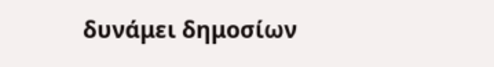δυνάμει δημοσίων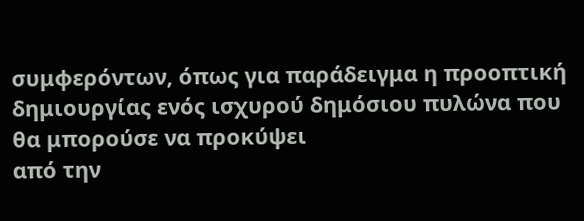συμφερόντων, όπως για παράδειγμα η προοπτική
δημιουργίας ενός ισχυρού δημόσιου πυλώνα που θα μπορούσε να προκύψει
από την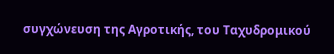συγχώνευση της Αγροτικής, του Ταχυδρομικού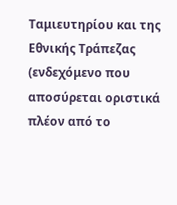Ταμιευτηρίου και της
Εθνικής Τράπεζας (ενδεχόμενο που αποσύρεται οριστικά πλέον από το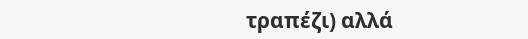τραπέζι) αλλά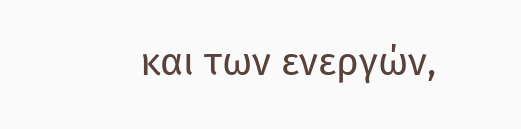και των ενεργών,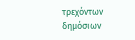τρεχόντων δημόσιων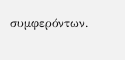συμφερόντων.